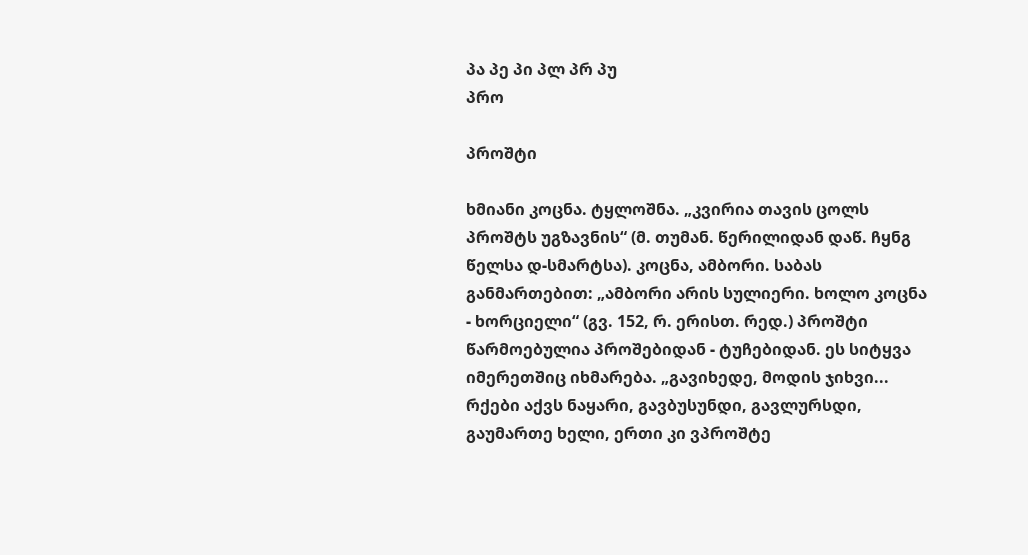პა პე პი პლ პრ პუ
პრო

პროშტი

ხმიანი კოცნა. ტყლოშნა. „კვირია თავის ცოლს პროშტს უგზავნის“ (მ. თუმან. წერილიდან დაწ. ჩყნგ წელსა დ-სმარტსა). კოცნა, ამბორი. საბას განმართებით: „ამბორი არის სულიერი. ხოლო კოცნა - ხორციელი“ (გვ. 152, რ. ერისთ. რედ.) პროშტი წარმოებულია პროშებიდან - ტუჩებიდან. ეს სიტყვა იმერეთშიც იხმარება. „გავიხედე, მოდის ჯიხვი... რქები აქვს ნაყარი, გავბუსუნდი, გავლურსდი, გაუმართე ხელი, ერთი კი ვპროშტე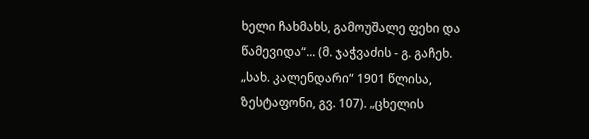ხელი ჩახმახს, გამოუშალე ფეხი და წამევიდა“... (მ. ჯაჭვაძის - გ. გაჩეხ. „სახ. კალენდარი“ 1901 წლისა, ზესტაფონი, გვ. 107). „ცხელის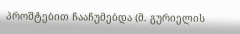პროშტებით ჩააჩუმებდა (მ. გურიელის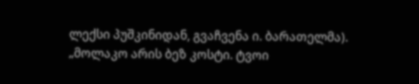ლექსი პუშკინიდან, გვაჩვენა ი. ბარათელმა). „მოლაკო არის ბეზ კოსტი. ტვოი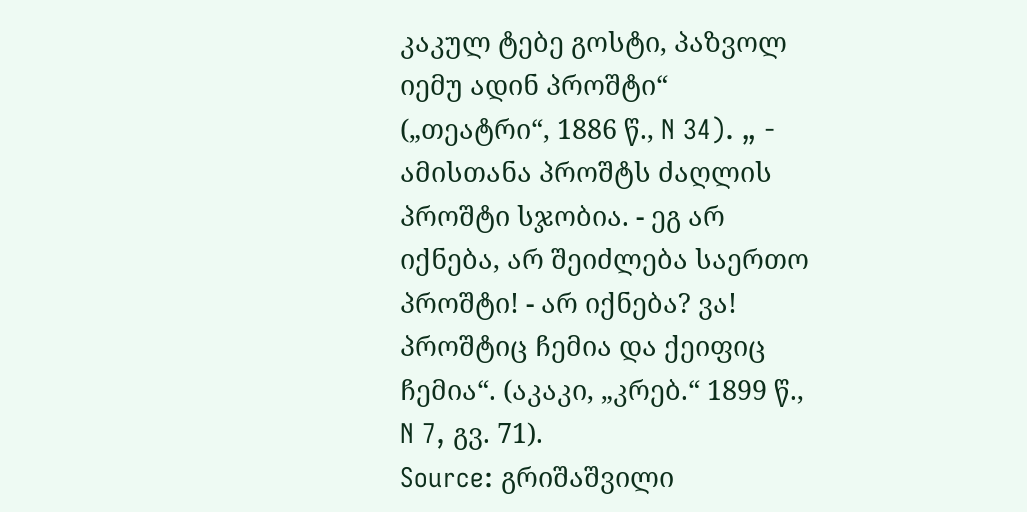კაკულ ტებე გოსტი, პაზვოლ იემუ ადინ პროშტი“ („თეატრი“, 1886 წ., N 34). „ - ამისთანა პროშტს ძაღლის პროშტი სჯობია. - ეგ არ იქნება, არ შეიძლება საერთო პროშტი! - არ იქნება? ვა! პროშტიც ჩემია და ქეიფიც ჩემია“. (აკაკი, „კრებ.“ 1899 წ., N 7, გვ. 71).
Source: გრიშაშვილი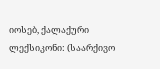იოსებ, ქალაქური ლექსიკონი: (საარქივო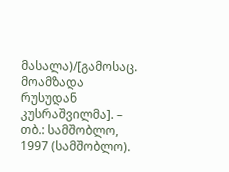მასალა)/[გამოსაც. მოამზადა რუსუდან კუსრაშვილმა]. – თბ.: სამშობლო, 1997 (სამშობლო).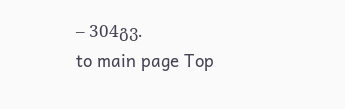– 304გვ.
to main page Top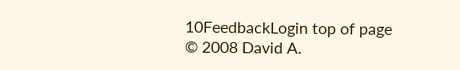10FeedbackLogin top of page
© 2008 David A.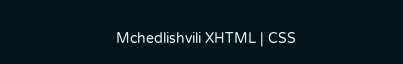Mchedlishvili XHTML | CSS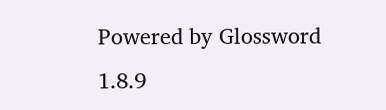Powered by Glossword 1.8.9